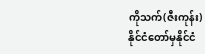ကိုသက်(ဇီးကုန်း)
နိုင်ငံတော်မှနိုင်ငံ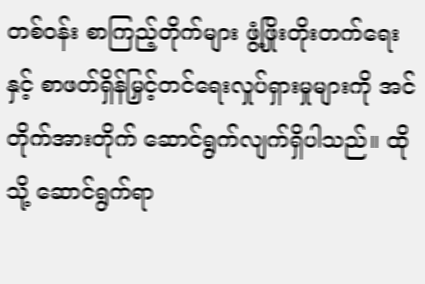တစ်ဝန်း စာကြည့်တိုက်များ ဖွံ့ဖြိုးတိုးတက်ရေးနှင့် စာဖတ်ရှိန်မြှင့်တင်ရေးလှုပ်ရှားမှုများကို အင်တိုက်အားတိုက် ဆောင်ရွက်လျက်ရှိပါသည်။ ထိုသို့ ဆောင်ရွက်ရာ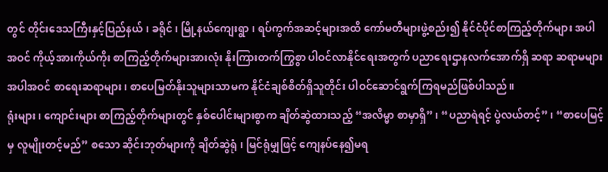တွင် တိုင်းဒေသကြီးနှင့်ပြည်နယ်၊ ခရိုင်၊ မြို့နယ်ကျေးရွာ၊ ရပ်ကွက်အဆင့်များအထိ ကော်မတီများဖွဲ့စည်း၍ နိုင်ငံပိုင်စာကြည့်တိုက်များ အပါအဝင် ကိုယ့်အားကိုယ်ကိုး စာကြည့်တိုက်များအားလုံး နိုးကြားတက်ကြွစွာ ပါဝင်လာနိုင်ရေးအတွက် ပညာရေးဌာနလက်အောက်ရှိ ဆရာ ဆရာမများ အပါအဝင် စာရေးဆရာများ၊ စာပေမြတ်နိုးသူများသာမက နိုင်ငံချစ်စိတ်ရှိသူတိုင်း ပါဝင်ဆောင်ရွက်ကြရမည်ဖြစ်ပါသည်။
ရုံးများ၊ ကျောင်းများ စာကြည့်တိုက်များတွင် နှစ်ပေါင်းများစွာက ချိတ်ဆွဲထားသည့် “အလိမ္မာ စာမှာရှိ” ၊ “ပညာရဲရင့် ပွဲလယ်တင့်” ၊ “စာပေမြင့်မှ လူမျိုးတင့်မည်” စသော ဆိုင်းဘုတ်များကို ချိတ်ဆွဲရုံ၊ မြင်ရုံမျှဖြင့် ကျေနပ်နေ၍မရ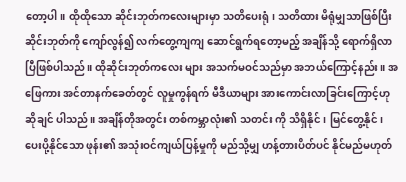တော့ပါ။ ထိုထိုသော ဆိုင်းဘုတ်ကလေးများမှာ သတိပေးရုံ၊ သတိထား မိရုံမျှသာဖြစ်ပြီး ဆိုင်းဘုတ်ကို ကျော်လွန်၍ လက်တွေ့ကျကျ ဆောင်ရွက်ရတော့မည့် အချိန်သို့ ရောက်ရှိလာပြီဖြစ်ပါသည်။ ထိုဆိုင်းဘုတ်ကလေး များ အသက်မဝင်သည်မှာ အဘယ်ကြောင့်နည်း။ အဖြေကား အင်တာနက်ခေတ်တွင် လူမှုကွန်ရက် မီဒီယာများ အားကောင်းလာခြင်းကြောင့်ဟု ဆိုချင် ပါသည်။ အချိန်တိုအတွင်း တစ်ကမ္ဘာလုံး၏ သတင်း ကို သိရှိနိုင်၊ မြင်တွေ့နိုင်၊ ပေးပို့နိုင်သော ဖုန်း၏ အသုံးဝင်ကျယ်ပြန့်မှုကို မည်သို့မျှ ဟန့်တားပိတ်ပင် နိုင်မည်မဟုတ်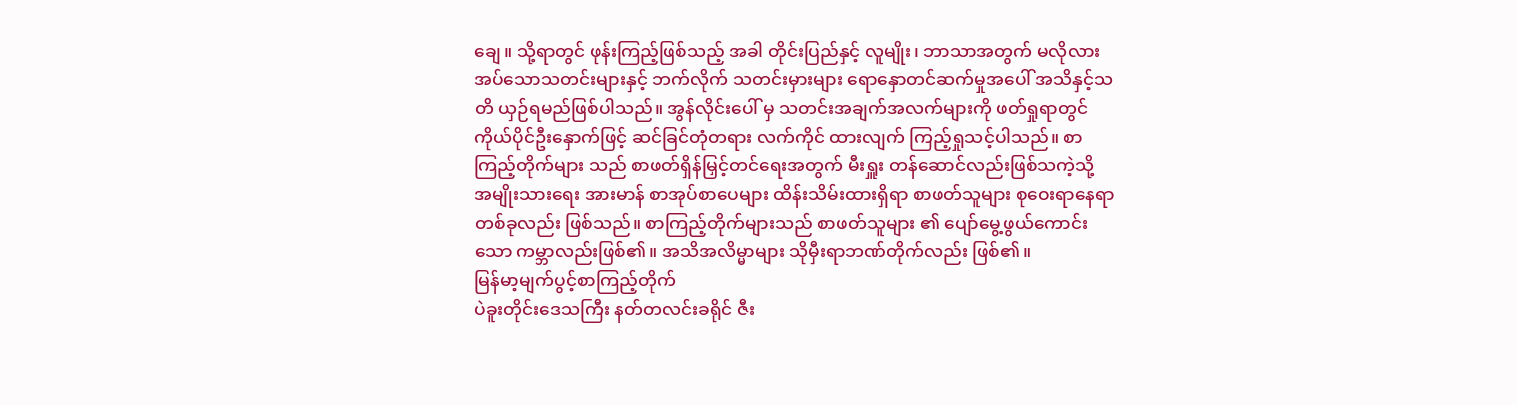ချေ။ သို့ရာတွင် ဖုန်းကြည့်ဖြစ်သည့် အခါ တိုင်းပြည်နှင့် လူမျိုး၊ ဘာသာအတွက် မလိုလားအပ်သောသတင်းများနှင့် ဘက်လိုက် သတင်းမှားများ ရောနှောတင်ဆက်မှုအပေါ် အသိနှင့်သတိ ယှဉ်ရမည်ဖြစ်ပါသည်။ အွန်လိုင်းပေါ် မှ သတင်းအချက်အလက်များကို ဖတ်ရှုရာတွင် ကိုယ်ပိုင်ဦးနှောက်ဖြင့် ဆင်ခြင်တုံတရား လက်ကိုင် ထားလျက် ကြည့်ရှုသင့်ပါသည်။ စာကြည့်တိုက်များ သည် စာဖတ်ရှိန်မြှင့်တင်ရေးအတွက် မီးရှူး တန်ဆောင်လည်းဖြစ်သကဲ့သို့ အမျိုးသားရေး အားမာန် စာအုပ်စာပေများ ထိန်းသိမ်းထားရှိရာ စာဖတ်သူများ စုဝေးရာနေရာတစ်ခုလည်း ဖြစ်သည်။ စာကြည့်တိုက်များသည် စာဖတ်သူများ ၏ ပျော်မွေ့ဖွယ်ကောင်းသော ကမ္ဘာလည်းဖြစ်၏။ အသိအလိမ္မာများ သိုမှီးရာဘဏ်တိုက်လည်း ဖြစ်၏။
မြန်မာ့မျက်ပွင့်စာကြည့်တိုက်
ပဲခူးတိုင်းဒေသကြီး နတ်တလင်းခရိုင် ဇီး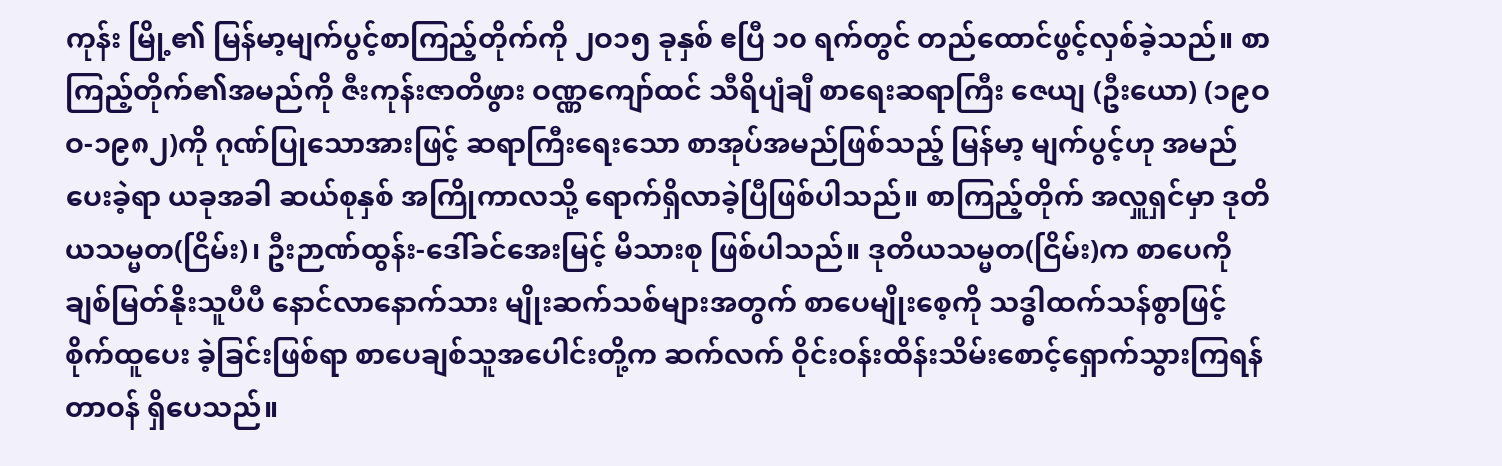ကုန်း မြို့၏ မြန်မာ့မျက်ပွင့်စာကြည့်တိုက်ကို ၂ဝ၁၅ ခုနှစ် ဧပြီ ၁၀ ရက်တွင် တည်ထောင်ဖွင့်လှစ်ခဲ့သည်။ စာကြည့်တိုက်၏အမည်ကို ဇီးကုန်းဇာတိဖွား ဝဏ္ဏကျော်ထင် သီရိပျံချီ စာရေးဆရာကြီး ဇေယျ (ဦးယော) (၁၉ဝဝ-၁၉၈၂)ကို ဂုဏ်ပြုသောအားဖြင့် ဆရာကြီးရေးသော စာအုပ်အမည်ဖြစ်သည့် မြန်မာ့ မျက်ပွင့်ဟု အမည်ပေးခဲ့ရာ ယခုအခါ ဆယ်စုနှစ် အကြိုကာလသို့ ရောက်ရှိလာခဲ့ပြီဖြစ်ပါသည်။ စာကြည့်တိုက် အလှူရှင်မှာ ဒုတိယသမ္မတ(ငြိမ်း)၊ ဦးဉာဏ်ထွန်း-ဒေါ်ခင်အေးမြင့် မိသားစု ဖြစ်ပါသည်။ ဒုတိယသမ္မတ(ငြိမ်း)က စာပေကို ချစ်မြတ်နိုးသူပီပီ နောင်လာနောက်သား မျိုးဆက်သစ်များအတွက် စာပေမျိုးစေ့ကို သဒ္ဓါထက်သန်စွာဖြင့် စိုက်ထူပေး ခဲ့ခြင်းဖြစ်ရာ စာပေချစ်သူအပေါင်းတို့က ဆက်လက် ဝိုင်းဝန်းထိန်းသိမ်းစောင့်ရှောက်သွားကြရန် တာဝန် ရှိပေသည်။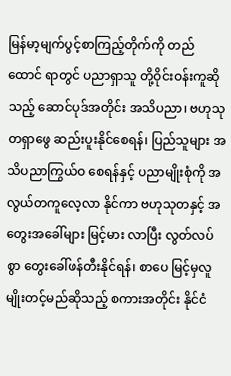မြန်မာ့မျက်ပွင့်စာကြည့်တိုက်ကို တည်ထောင် ရာတွင် ပညာရှာသူ တို့ဝိုင်းဝန်းကူဆိုသည့် ဆောင်ပုဒ်အတိုင်း အသိပညာ၊ ဗဟုသုတရှာဖွေ ဆည်းပူးနိုင်စေရန်၊ ပြည်သူများ အသိပညာကြွယ်ဝ စေရန်နှင့် ပညာမျိုးစုံကို အလွယ်တကူလေ့လာ နိုင်ကာ ဗဟုသုတနှင့် အတွေးအခေါ်များ မြင့်မား လာပြီး လွတ်လပ်စွာ တွေးခေါ်ဖန်တီးနိုင်ရန်၊ စာပေ မြင့်မှလူမျိုးတင့်မည်ဆိုသည့် စကားအတိုင်း နိုင်ငံ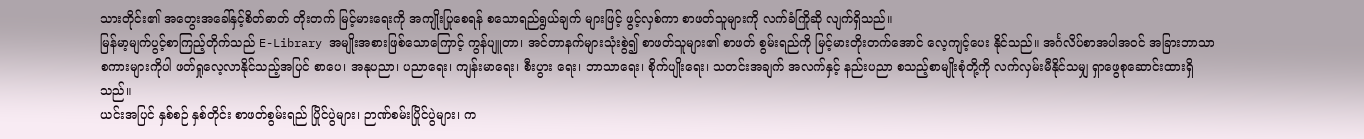သားတိုင်း၏ အတွေးအခေါ်နှင့်စိတ်ဓာတ် တိုးတက် မြင့်မားရေးကို အကျိုးပြုစေရန် စသောရည်ရွယ်ချက် များဖြင့် ဖွင့်လှစ်ကာ စာဖတ်သူများကို လက်ခံကြိုဆို လျက်ရှိသည်။
မြန်မာ့မျက်ပွင့်စာကြည့်တိုက်သည် E-Library အမျိုးအစားဖြစ်သောကြောင့် ကွန်ပျူတာ၊ အင်တာနက်များသုံးစွဲ၍ စာဖတ်သူများ၏ စာဖတ် စွမ်းရည်ကို မြင့်မားတိုးတက်အောင် လေ့ကျင့်ပေး နိုင်သည်။ အင်္ဂလိပ်စာအပါအဝင် အခြားဘာသာ စကားများကိုပါ ဖတ်ရှုလေ့လာနိုင်သည့်အပြင် စာပေ၊ အနုပညာ၊ ပညာရေး၊ ကျန်းမာရေး၊ စီးပွား ရေး၊ ဘာသာရေး၊ စိုက်ပျိုးရေး၊ သတင်းအချက် အလက်နှင့် နည်းပညာ စသည့်စာမျိုးစုံတို့ကို လက်လှမ်းမီနိုင်သမျှ ရှာဖွေစုဆောင်းထားရှိသည်။
ယင်းအပြင် နှစ်စဉ် နှစ်တိုင်း စာဖတ်စွမ်းရည် ပြိုင်ပွဲများ၊ ဉာဏ်စမ်းပြိုင်ပွဲများ၊ က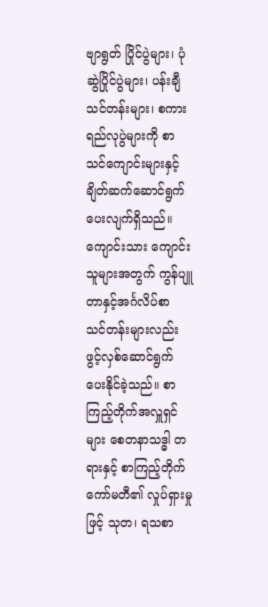ဗျာရွတ် ပြိုင်ပွဲများ၊ ပုံဆွဲပြိုင်ပွဲများ၊ ပန်းချီသင်တန်းများ၊ စကားရည်လုပွဲများကို စာသင်ကျောင်းများနှင့် ချိတ်ဆက်ဆောင်ရွက်ပေးလျက်ရှိသည်။ ကျောင်းသား ကျောင်းသူများအတွက် ကွန်ပျူတာနှင့်အင်္ဂလိပ်စာ သင်တန်းများလည်း ဖွင့်လှစ်ဆောင်ရွက်ပေးနိုင်ခဲ့သည်။ စာကြည့်တိုက်အလှူရှင်များ စေတနာသဒ္ဓါ တရားနှင့် စာကြည့်တိုက်ကော်မတီ၏ လှုပ်ရှားမှုဖြင့် သုတ၊ ရသစာ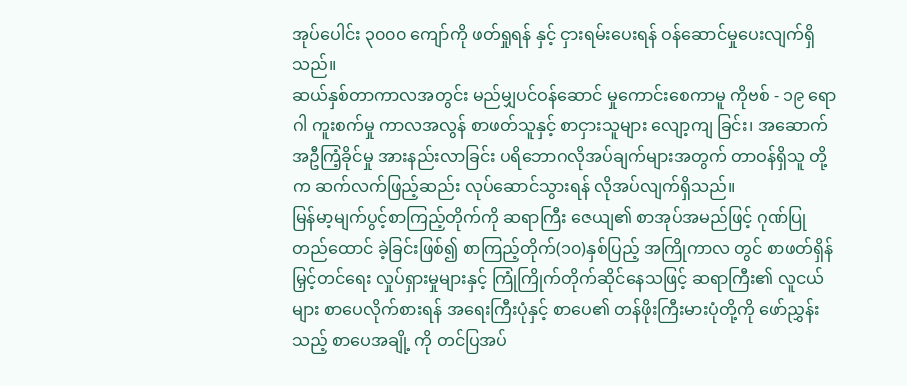အုပ်ပေါင်း ၃၀၀၀ ကျော်ကို ဖတ်ရှုရန် နှင့် ငှားရမ်းပေးရန် ဝန်ဆောင်မှုပေးလျက်ရှိသည်။
ဆယ်နှစ်တာကာလအတွင်း မည်မျှပင်ဝန်ဆောင် မှုကောင်းစေကာမူ ကိုဗစ် - ၁၉ ရောဂါ ကူးစက်မှု ကာလအလွန် စာဖတ်သူနှင့် စာငှားသူများ လျော့ကျ ခြင်း၊ အဆောက်အဦကြံ့ခိုင်မှု အားနည်းလာခြင်း ပရိဘောဂလိုအပ်ချက်များအတွက် တာဝန်ရှိသူ တို့က ဆက်လက်ဖြည့်ဆည်း လုပ်ဆောင်သွားရန် လိုအပ်လျက်ရှိသည်။
မြန်မာ့မျက်ပွင့်စာကြည့်တိုက်ကို ဆရာကြီး ဇေယျ၏ စာအုပ်အမည်ဖြင့် ဂုဏ်ပြုတည်ထောင် ခဲ့ခြင်းဖြစ်၍ စာကြည့်တိုက်(၁၀)နှစ်ပြည့် အကြိုကာလ တွင် စာဖတ်ရှိန်မြှင့်တင်ရေး လှုပ်ရှားမှုများနှင့် ကြုံကြိုက်တိုက်ဆိုင်နေသဖြင့် ဆရာကြီး၏ လူငယ် များ စာပေလိုက်စားရန် အရေးကြီးပုံနှင့် စာပေ၏ တန်ဖိုးကြီးမားပုံတို့ကို ဖော်ညွှန်းသည့် စာပေအချို့ ကို တင်ပြအပ်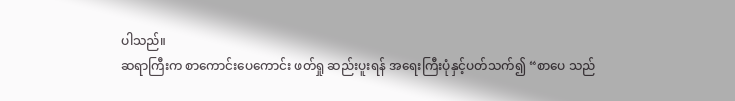ပါသည်။
ဆရာကြီးက စာကောင်းပေကောင်း ဖတ်ရှု ဆည်းပူးရန် အရေးကြီးပုံနှင့်ပတ်သက်၍ “စာပေ သည်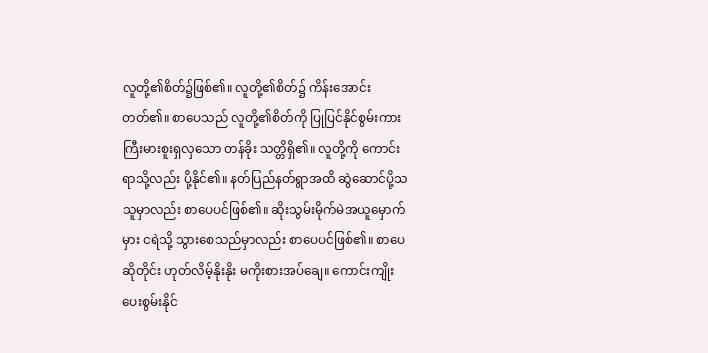လူတို့၏စိတ်၌ဖြစ်၏။ လူတို့၏စိတ်၌ ကိန်းအောင်းတတ်၏။ စာပေသည် လူတို့၏စိတ်ကို ပြုပြင်နိုင်စွမ်းကား ကြီးမားစူးရှလှသော တန်ခိုး သတ္တိရှိ၏။ လူတို့ကို ကောင်းရာသို့လည်း ပို့နိုင်၏။ နတ်ပြည်နတ်ရွာအထိ ဆွဲဆောင်ပို့သသူမှာလည်း စာပေပင်ဖြစ်၏။ ဆိုးသွမ်းမိုက်မဲအယူမှောက်မှား ငရဲသို့ သွားစေသည်မှာလည်း စာပေပင်ဖြစ်၏။ စာပေဆိုတိုင်း ဟုတ်လိမ့်နိုးနိုး မကိုးစားအပ်ချေ။ ကောင်းကျိုးပေးစွမ်းနိုင်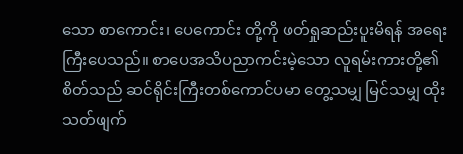သော စာကောင်း၊ ပေကောင်း တို့ကို ဖတ်ရှုဆည်းပူးမိရန် အရေးကြီးပေသည်။ စာပေအသိပညာကင်းမဲ့သော လူရမ်းကားတို့၏ စိတ်သည် ဆင်ရိုင်းကြီးတစ်ကောင်ပမာ တွေ့သမျှ မြင်သမျှ ထိုးသတ်ဖျက်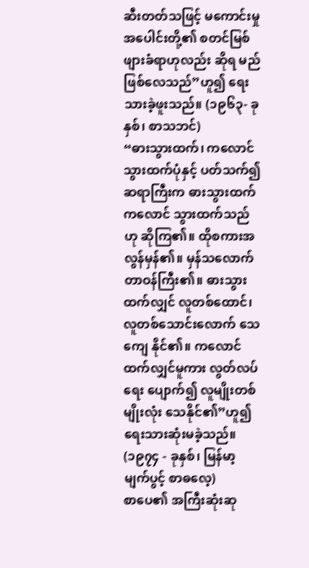ဆီးတတ်သဖြင့် မကောင်းမှု အပေါင်းတို့၏ စတင်မြစ်ဖျားခံရာဟုလည်း ဆိုရ မည်ဖြစ်လေသည်”ဟူ၍ ရေးသားခဲ့ဖူးသည်။ (၁၉၆၃- ခုနှစ်၊ စာသဘင်)
“ဓားသွားထက်၊ ကလောင်သွားထက်ပုံနှင့် ပတ်သက်၍ ဆရာကြီးက ဓားသွားထက် ကလောင် သွားထက်သည်ဟု ဆိုကြ၏။ ထိုစကားအလွန်မှန်၏။ မှန်သလောက်တာဝန်ကြီး၏။ ဓားသွားထက်လျှင် လူတစ်ထောင်၊ လူတစ်သောင်းလောက် သေကျေ နိုင်၏။ ကလောင်ထက်လျှင်မူကား လွတ်လပ်ရေး ပျောက်၍ လူမျိုးတစ်မျိုးလုံး သေနိုင်၏”ဟူ၍ ရေးသားဆုံးမခဲ့သည်။ (၁၉၇၄ - ခုနှစ်၊ မြန်မာ့ မျက်ပွင့် စာဓလေ့)
စာပေ၏ အကြီးဆုံးဆု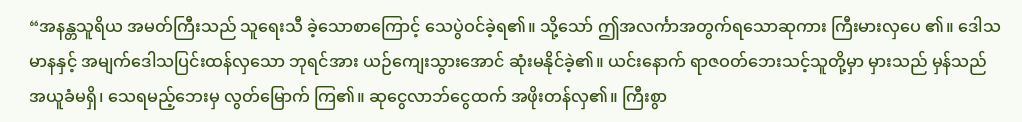“အနန္တသူရိယ အမတ်ကြီးသည် သူရေးသီ ခဲ့သောစာကြောင့် သေပွဲဝင်ခဲ့ရ၏။ သို့သော် ဤအလင်္ကာအတွက်ရသောဆုကား ကြီးမားလှပေ ၏။ ဒေါသမာနနှင့် အမျက်ဒေါသပြင်းထန်လှသော ဘုရင်အား ယဉ်ကျေးသွားအောင် ဆုံးမနိုင်ခဲ့၏။ ယင်းနောက် ရာဇဝတ်ဘေးသင့်သူတို့မှာ မှားသည် မှန်သည် အယူခံမရှိ၊ သေရမည့်ဘေးမှ လွတ်မြောက် ကြ၏။ ဆုငွေလာဘ်ငွေထက် အဖိုးတန်လှ၏။ ကြီးစွာ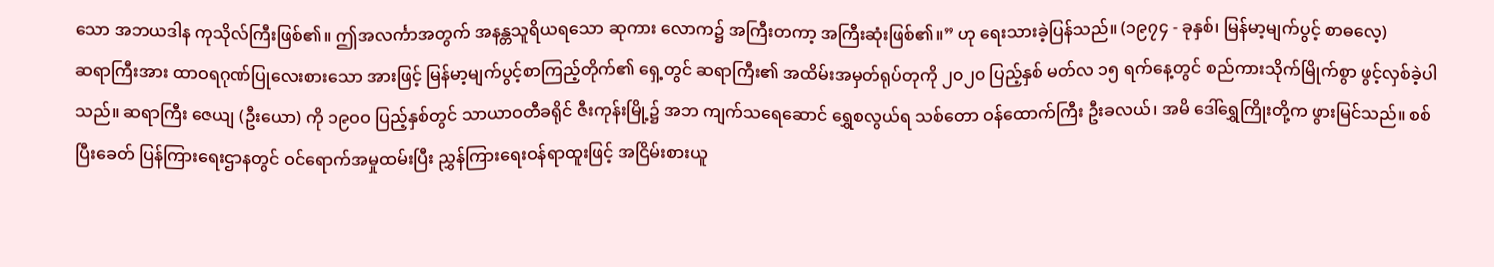သော အဘယဒါန ကုသိုလ်ကြီးဖြစ်၏။ ဤအလင်္ကာအတွက် အနန္တသူရိယရသော ဆုကား လောက၌ အကြီးတကာ့ အကြီးဆုံးဖြစ်၏။” ဟု ရေးသားခဲ့ပြန်သည်။ (၁၉၇၄ - ခုနှစ်၊ မြန်မာ့မျက်ပွင့် စာဓလေ့)
ဆရာကြီးအား ထာဝရဂုဏ်ပြုလေးစားသော အားဖြင့် မြန်မာ့မျက်ပွင့်စာကြည့်တိုက်၏ ရှေ့တွင် ဆရာကြီး၏ အထိမ်းအမှတ်ရုပ်တုကို ၂၀၂၀ ပြည့်နှစ် မတ်လ ၁၅ ရက်နေ့တွင် စည်ကားသိုက်မြိုက်စွာ ဖွင့်လှစ်ခဲ့ပါသည်။ ဆရာကြီး ဇေယျ (ဦးယော) ကို ၁၉ဝဝ ပြည့်နှစ်တွင် သာယာဝတီခရိုင် ဇီးကုန်းမြို့၌ အဘ ကျက်သရေဆောင် ရွှေစလွယ်ရ သစ်တော ဝန်ထောက်ကြီး ဦးခလယ်၊ အမိ ဒေါ်ရွှေကြိုးတို့က ဖွားမြင်သည်။ စစ်ပြီးခေတ် ပြန်ကြားရေးဌာနတွင် ဝင်ရောက်အမှုထမ်းပြီး ညွှန်ကြားရေးဝန်ရာထူးဖြင့် အငြိမ်းစားယူ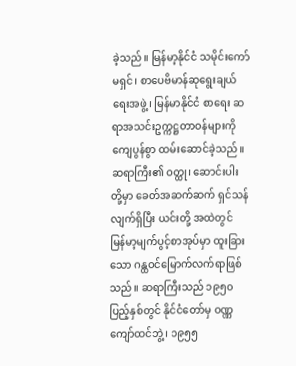ခဲ့သည်။ မြန်မာ့နိုင်ငံ သမိုင်းကော်မရှင်၊ စာပေဗိမာန်ဆုရွေးချယ်ရေးအဖွဲ့၊ မြန်မာနိုင်ငံ စာရေး ဆရာအသင်းဥက္ကဋ္ဌတာဝန်များကို ကျေပွန်စွာ ထမ်းဆောင်ခဲ့သည်။ ဆရာကြီး၏ ဝတ္ထု၊ ဆောင်းပါး တို့မှာ ခေတ်အဆက်ဆက် ရှင်သန်လျက်ရှိပြီး ယင်းတို့ အထဲတွင် မြန်မာ့မျက်ပွင့်စာအုပ်မှာ ထူးခြားသော ဂန္ထဝင်မြောက်လက်ရာဖြစ်သည်။ ဆရာကြီးသည် ၁၉၅၀ ပြည့်နှစ်တွင် နိုင်ငံတော်မှ ဝဏ္ဏကျော်ထင်ဘွဲ့၊ ၁၉၅၅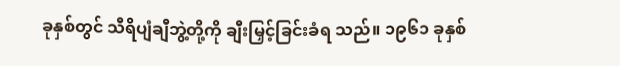ခုနှစ်တွင် သီရိပျံချီဘွဲ့တို့ကို ချီးမြှင့်ခြင်းခံရ သည်။ ၁၉၆၁ ခုနှစ်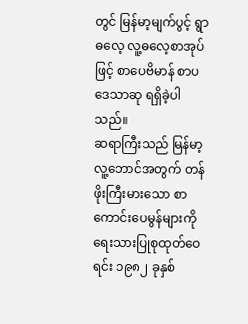တွင် မြန်မာ့မျက်ပွင့် ရွာဓလေ့ လူ့ဓလေ့စာအုပ်ဖြင့် စာပေဗိမာန် စာပဒေသာဆု ရရှိခဲ့ပါသည်။
ဆရာကြီးသည် မြန်မာ့လူ့ဘောင်အတွက် တန်ဖိုးကြီးမားသော စာကောင်းပေမွန်များကို ရေးသားပြုစုထုတ်ဝေရင်း ၁၉၈၂ ခုနှစ်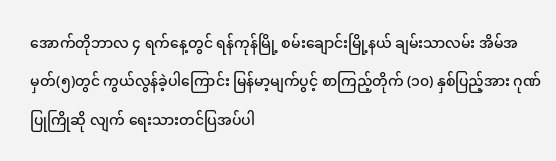အောက်တိုဘာလ ၄ ရက်နေ့တွင် ရန်ကုန်မြို့ စမ်းချောင်းမြို့နယ် ချမ်းသာလမ်း အိမ်အမှတ်(၅)တွင် ကွယ်လွန်ခဲ့ပါကြောင်း မြန်မာ့မျက်ပွင့် စာကြည့်တိုက် (၁၀) နှစ်ပြည့်အား ဂုဏ်ပြုကြိုဆို လျက် ရေးသားတင်ပြအပ်ပါ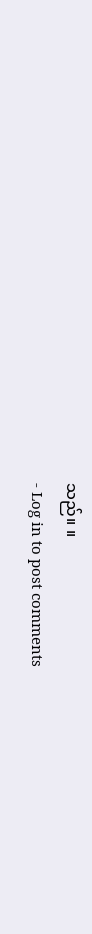သည်။ ။
- Log in to post comments